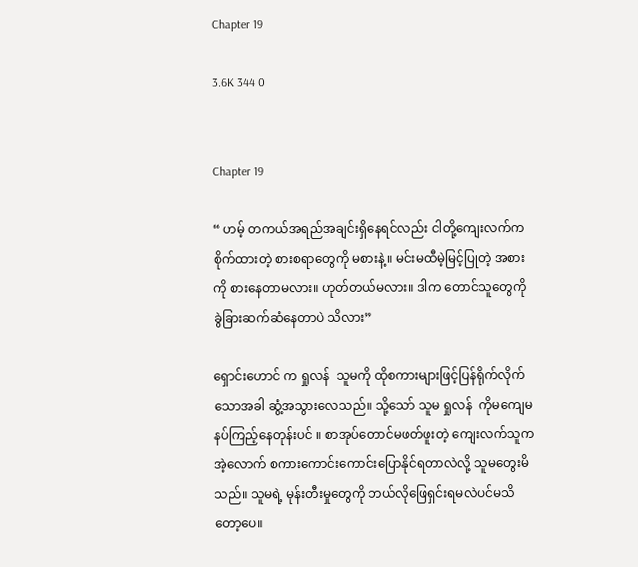Chapter 19

3.6K 344 0


Chapter 19

“ ဟမ့် တကယ်အရည်အချင်းရှိနေရင်လည်း ငါတို့ကျေးလက်က စိုက်ထားတဲ့ စားစရာတွေကို မစားနဲ့။ မင်းမထီမဲ့မြင့်ပြုတဲ့ အစားကို စားနေတာမလား။ ဟုတ်တယ်မလား။ ဒါက တောင်သူတွေကို ခွဲခြားဆက်ဆံနေတာပဲ သိလား”

ရှောင်းဟောင် က ရှုလန်  သူမကို ထိုစကားများဖြင့်ပြန်ရိုက်လိုက်သောအခါ ဆွံ့အသွားလေသည်။ သို့သော် သူမ ရှုလန်  ကိုမကျေမနပ်ကြည့်နေတုန်းပင် ။ စာအုပ်တောင်မဖတ်ဖူးတဲ့ ကျေးလက်သူက အဲ့လောက် စကားကောင်းကောင်းပြောနိုင်ရတာလဲလို့ သူမတွေးမိသည်။ သူမရဲ့ မုန်းတီးမှုတွေကို ဘယ်လိုဖြေရှင်းရမလဲပင်မသိတော့ပေ။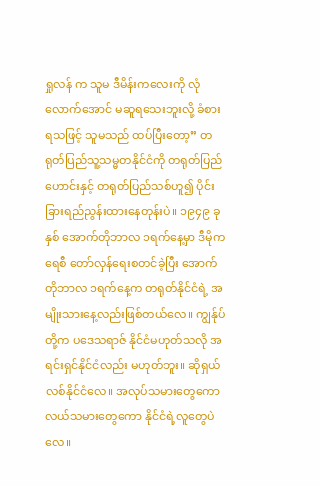ရှုလန် က သူမ ဒီမိန်းကလေးကို လုံလောက်အောင် မဆူရသေးဘူးလို့ ခံစားရသဖြင့် သူမသည် ထပ်ပြီးတော့” တရုတ်ပြည်သူ့သမ္မတနိုင်ငံကို တရုတ်ပြည်ဟောင်းနှင့် တရုတ်ပြည်သစ်ဟူ၍ ပိုင်းခြားရည်ညွန်းထား‌နေတုန်းပဲ။ ၁၉၄၉ ခုနှစ် အောက်တိုဘာလ ၁ရက်‌နေ့မှာ ဒီမိုကရေစီ တော်လှန်ရေးစတင်ခဲ့ပြီး အောက်တိုဘာလ ၁ရက်နေ့က တရုတ်နိုင်ငံရဲ့ အမျိုးသားနေ့လည်းဖြစ်တယ်လေ။ ကျွန်ုပ်တို့က ပဒေသရာဇ် နိုင်ငံမဟုတ်သလို အရင်းရှင်နိုင်ငံလည်း မဟုတ်ဘူး။ ဆိုရှယ်လစ်နိုင်ငံလေ။ အလုပ်သမားတွေကော လယ်သမားတွေကော နိုင်ငံရဲ့လူတွေပဲလေ။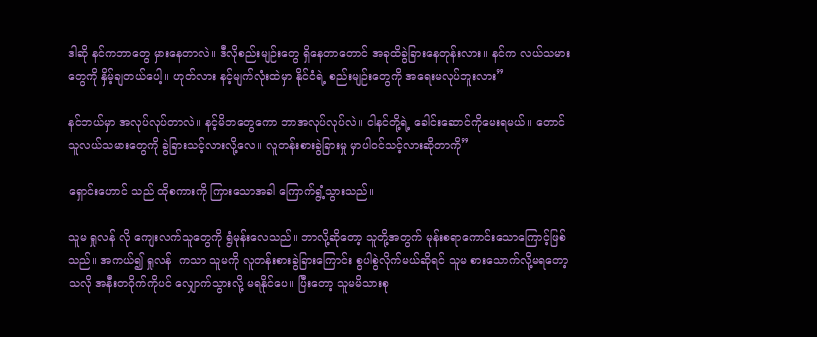ဒါဆို နင်ကဘာတွေ မှားနေတာလဲ။ ဒီလိုစည်းမျဉ်းတွေ ရှိနေတာတောင် အခုထိခွဲခြားနေတုန်းလား။ နင်က လယ်သမားတွေကို နှိမ့်ချတယ်ပေါ့။ ဟုတ်လား နင့်မျက်လုံးထဲမှာ နိုင်ငံရဲ့ စည်းမျဉ်းတွေကို အရေးမလုပ်ဘူးလား”

နင်ဘယ်မှာ အလုပ်လုပ်တာလဲ။ နင့်မိဘတွေကော ဘာအလုပ်လုပ်လဲ။ ငါနင်တို့ရဲ့ ခေါင်းဆောင်ကိုမေးရမယ်။ တောင်သူလယ်သမားတွေကို ခွဲခြားသင့်လားလို့လေ။ လူတန်းစားခွဲခြားမှု မှာပါဝင်သင့်လားဆိုတာကို”

ရှောင်းဟောင် သည် ထိုစကားကို ကြားသောအခါ ကြောက်ရွံ့သွားသည်။

သူမ ရှုလန် လို ကျေးလက်သူတွေကို ရွံမုန်းလေသည်။ ဘာလို့ဆိုတော့ သူတို့အတွက် မုန်းစရာကောင်းသောကြောင့်ဖြစ်သည်။ အကယ်၍ ရှုလန်  ကသာ သူမကို လူတန်းစားခွဲခြားကြောင်း စွပါစွဲလိုက်မယ်ဆိုရင် သူမ စားသောက်လို့မရတော့သလို အနီးတဝိုက်ကိုပင် လျှောက်သွားလို့ မရနိုင်ပေ။ ပြီးတော့ သူမမိသားစု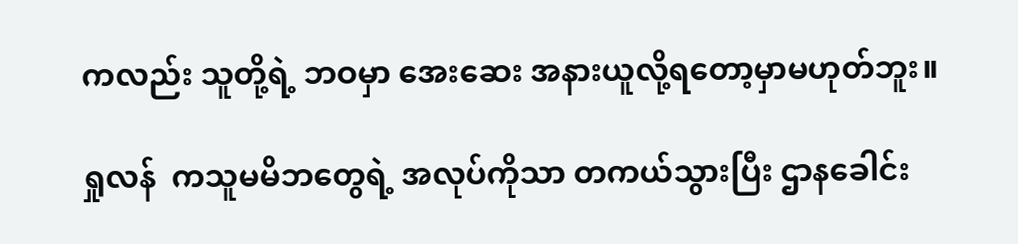ကလည်း သူတို့ရဲ့ ဘဝမှာ အေးဆေး အနားယူလို့ရတော့မှာမဟုတ်ဘူး။

ရှုလန်  ကသူမမိဘတွေရဲ့ အလုပ်ကိုသာ တကယ်သွားပြီး ဌာနခေါင်း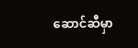ဆောင်ဆီမှာ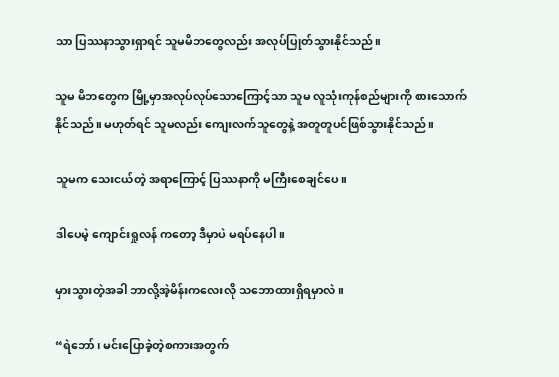သာ ပြဿနာသွားရှာရင် သူမမိဘတွေလည်း အလုပ်ပြုတ်သွားနိုင်သည်။

သူမ မိဘတွေက မြို့မှာအလုပ်လုပ်သောကြောင့်သာ သူမ လူသုံးကုန်စည်များကို စားသောက်နိုင်‌သည်။ မဟုတ်ရင် သူမလည်း ကျေးလက်သူတွေနဲ့ အတူတူပင်ဖြစ်သွားနိုင်သည်။

သူမက သေးငယ်တဲ့ အရာကြောင့် ပြဿနာကို မကြီးစေချင်ပေ။

ဒါပေမဲ့ ကျောင်းရှုလန် ကတော့ ဒီမှာပဲ မရပ်နေပါ။

မှားသွားတဲ့အခါ ဘာလို့အဲ့မိန်းကလေးလို သဘောထားရှိရမှာလဲ။

“ရဲဘော်၊ မင်းပြောခဲ့တဲ့စကားအတွက်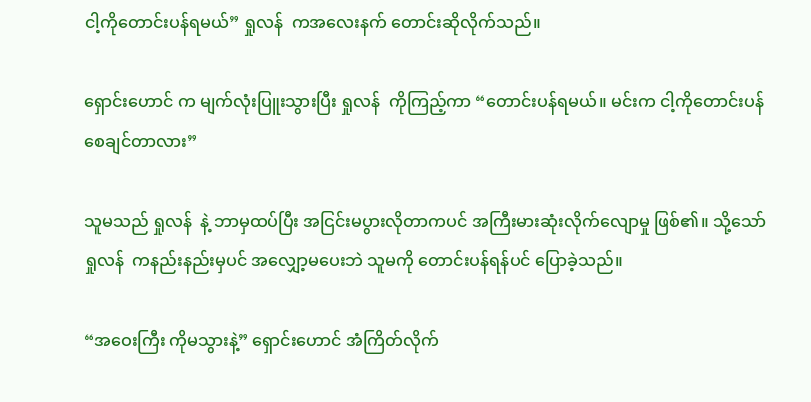ငါ့ကိုတောင်းပန်ရမယ်” ရှုလန်  ကအလေးနက် တောင်းဆိုလိုက်သည်။

ရှောင်းဟောင် က မျက်လုံးပြူးသွားပြီး ရှုလန်  ကိုကြည့်ကာ “တောင်းပန်ရမယ်။ မင်းက ငါ့ကိုတောင်းပန်စေချင်တာလား”

သူမသည် ရှုလန်  နဲ့ ဘာမှထပ်ပြီး အငြင်းမပွားလိုတာကပင် အကြီးမားဆုံးလိုက်လျောမှု ဖြစ်၏။ သို့သော် ရှုလန်  ကနည်းနည်းမှပင် အလျှော့မပေးဘဲ သူမကို တောင်းပန်ရန်ပင် ပြောခဲ့သည်။

“အဝေးကြီး ကိုမသွားနဲ့” ရှောင်းဟောင် အံကြိတ်လိုက်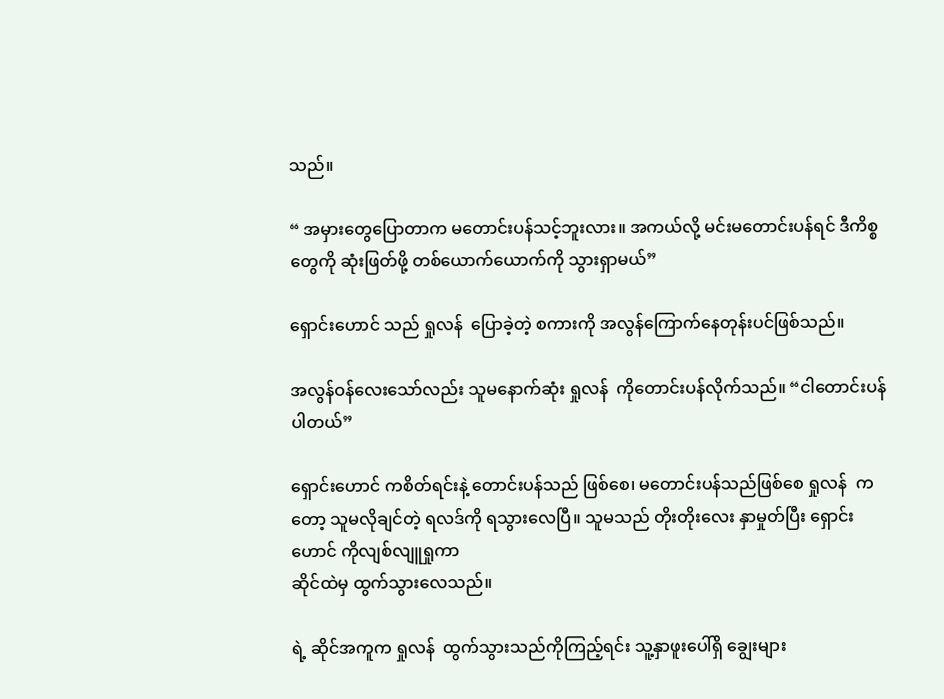သည်။

“ အမှားတွေပြောတာက မတောင်းပန်သင့်ဘူးလား။ အကယ်လို့ မင်းမတောင်းပန်ရင် ဒီကိစ္စတွေကို ဆုံးဖြတ်ဖို့ တစ်ယောက်ယောက်ကို သွားရှာမယ်”

ရှောင်းဟောင် သည် ရှုလန်  ပြောခဲ့တဲ့ စကားကို အလွန်ကြောက်နေတုန်းပင်ဖြစ်သည်။

အလွန်ဝန်လေးသော်လည်း သူမနောက်ဆုံး ရှုလန်  ကိုတောင်းပန်လိုက်သည်။ “ငါတောင်းပန်ပါတယ်”

ရှောင်းဟောင် ကစိတ်ရင်းနဲ့ တောင်းပန်သည် ဖြစ်စေ၊ မတောင်းပန်သည်ဖြစ်စေ ရှုလန်  ကတော့ သူမလိုချင်တဲ့ ရလဒ်ကို ရသွားလေပြီ။ သူမသည် တိုးတိုးလေး နှာမှုတ်ပြီး ရှောင်းဟောင် ကိုလျစ်လျူရှုကာ
ဆိုင်ထဲမှ ထွက်သွားလေသည်။

ရဲ့ ဆိုင်အကူက ရှုလန်  ထွက်သွားသည်ကိုကြည့်ရင်း သူ့နှာဖူးပေါ်ရှိ ချွေးများ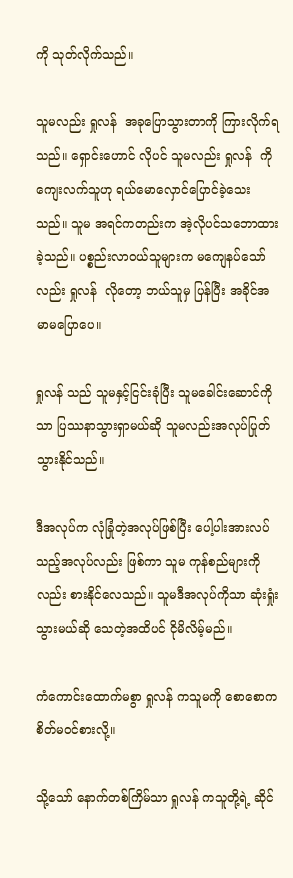ကို သုတ်လိုက်သည်။

သူမလည်း ရှုလန်  အခုပြောသွားတာကို ကြားလိုက်ရသည်။ ရှောင်းဟောင် လိုပင် သူမလည်း ရှုလန်  ကိုကျေးလက်သူဟု ရယ်မောလှောင်ပြောင်ခဲ့သေးသည်။ သူမ အရင်ကတည်းက အဲ့လိုပင်သဘောထားခဲ့သည်။ ပစ္စည်းလာဝယ်သူများက မကျေနပ်သော်လည်း ရှုလန်  လိုတော့ ဘယ်သူမှ ပြန်ပြီး အခိုင်အမာ‌မပြောပေ။

ရှုလန် သည် သူမနှင့်ငြင်းခုံပြီး သူမခေါင်းဆောင်ကိုသာ ပြဿနာသွားရှာမယ်ဆို သူမလည်းအလုပ်ပြုတ်သွားနိုင်သည်။

ဒီအလုပ်က လုံခြုံတဲ့အလုပ်ဖြစ်ပြီး ပေါ့ပါးအားလပ်သည့်အလုပ်လည်း ဖြစ်ကာ သူမ ကုန်စည်များကိုလည်း စားနိုင်လေသည်။ သူမဒီအလုပ်ကိုသာ ဆုံးရှုံးသွားမယ်ဆို သေတဲ့အထိပင် ငိုမိလိမ့်မည်။

ကံကောင်းထောက်မစွာ ရှုလန် ကသူမကို စောစောက စိတ်မဝင်စားလို့။

သို့သော် နောက်တစ်ကြိမ်သာ ရှုလန် ကသူတို့ရဲ့ ဆိုင်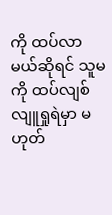ကို ထပ်လာမယ်ဆိုရင် သူမကို ထပ်လျစ်လျူရှုရဲမှာ မဟုတ်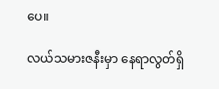ပေ။

လယ်သမားဇနီးမှာ နေရာလွတ်ရှိ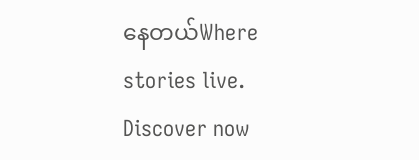နေတယ်Where stories live. Discover now